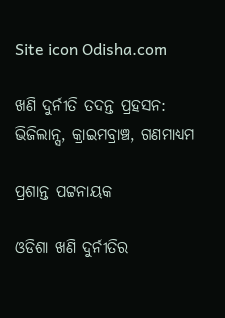Site icon Odisha.com

ଖଣି ଦୁର୍ନୀତି ତଦନ୍ତ ପ୍ରହସନ: ଭିଜିଲାନ୍ସ, କ୍ରାଇମବ୍ରାଞ୍ଚ, ଗଣମାଧ୍ୟମ

ପ୍ରଶାନ୍ତ ପଟ୍ଟନାୟକ

ଓଡିଶା ଖଣି ଦୁର୍ନୀତିର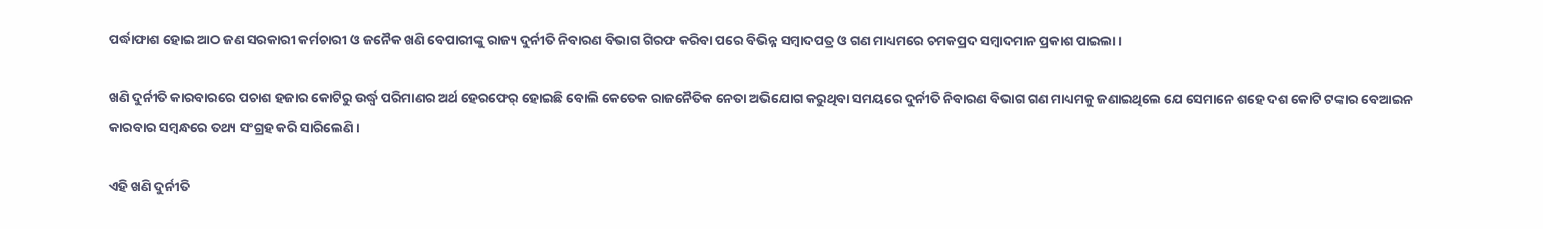ପର୍ଦ୍ଧାଫାଶ ହୋଇ ଆଠ ଜଣ ସରକାରୀ କର୍ମଚାରୀ ଓ ଜନୈକ ଖଣି ବେପାରୀଙ୍କୁ ରାଜ୍ୟ ଦୁର୍ନୀତି ନିବାରଣ ବିଭାଗ ଗିରଫ କରିବା ପରେ ବିଭିନ୍ନ ସମ୍ବାଦପତ୍ର ଓ ଗଣ ମାଧ୍ୟମରେ ଚମକପ୍ରଦ ସମ୍ବାଦମାନ ପ୍ରକାଶ ପାଇଲା ।

ଖଣି ଦୁର୍ନୀତି କାରବାରରେ ପଚାଶ ହଜାର କୋଟିରୁ ଉର୍ଦ୍ଧ୍ଵ ପରିମାଣର ଅର୍ଥ ହେରଫେର୍ ହୋଇଛି ବୋଲି କେତେକ ରାଜନୈତିକ ନେତା ଅଭିଯୋଗ କରୁଥିବା ସମୟରେ ଦୁର୍ନୀତି ନିବାରଣ ବିଭାଗ ଗଣ ମାଧ୍ୟମକୁ ଜଣାଇଥିଲେ ଯେ ସେମାନେ ଶହେ ଦଶ କୋଟି ଟଙ୍କାର ବେଆଇନ କାରବାର ସମ୍ବନ୍ଧରେ ତଥ୍ୟ ସଂଗ୍ରହ କରି ସାରିଲେଣି ।

ଏହି ଖଣି ଦୁର୍ନୀତି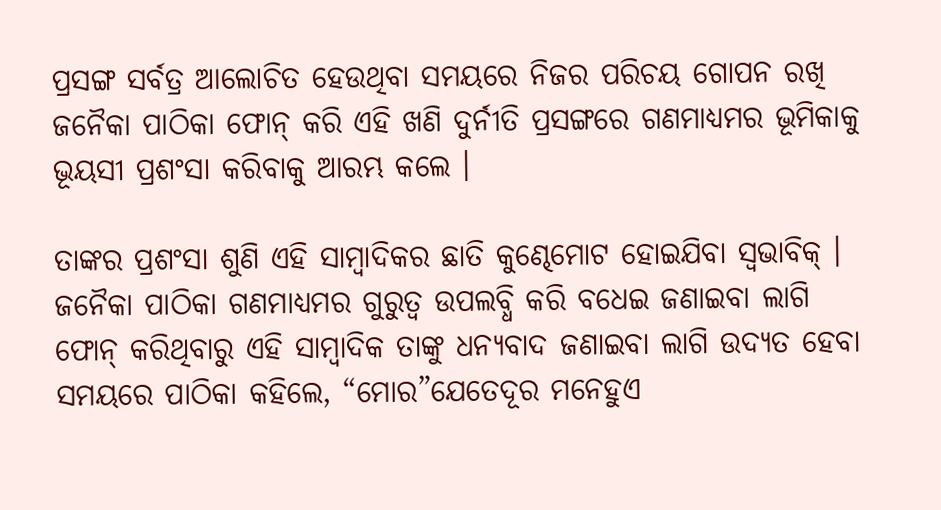ପ୍ରସଙ୍ଗ ସର୍ବତ୍ର ଆଲୋଚିତ ହେଉଥିବା ସମୟରେ ନିଜର ପରିଚୟ ଗୋପନ ରଖି ଜନୈକା ପାଠିକା ଫୋନ୍ କରି ଏହି ଖଣି ଦୁର୍ନୀତି ପ୍ରସଙ୍ଗରେ ଗଣମାଧ୍ୟମର ଭୂମିକାକୁ ଭୂୟସୀ ପ୍ରଶଂସା କରିବାକୁ ଆରମ୍ଭ କଲେ ।

ତାଙ୍କର ପ୍ରଶଂସା ଶୁଣି ଏହି ସାମ୍ବାଦିକର ଛାତି କୁଣ୍ଢେମୋଟ ହୋଇଯିବା ସ୍ୱଭାବିକ୍ । ଜନୈକା ପାଠିକା ଗଣମାଧ୍ୟମର ଗୁରୁତ୍ୱ ଉପଲବ୍ଧି କରି ବଧେଇ ଜଣାଇବା ଲାଗି ଫୋନ୍ କରିଥିବାରୁ ଏହି ସାମ୍ବାଦିକ ତାଙ୍କୁ ଧନ୍ୟବାଦ ଜଣାଇବା ଲାଗି ଉଦ୍ୟତ ହେବା ସମୟରେ ପାଠିକା କହିଲେ, “ମୋର”ଯେତେଦୂର ମନେହୁଏ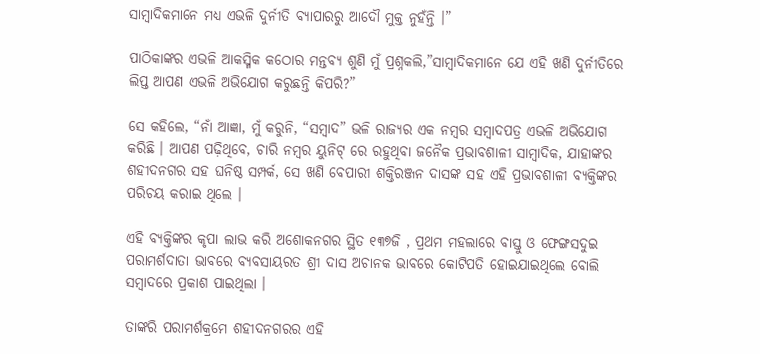ସାମ୍ବାଦିକମାନେ ମଧ୍ୟ ଏଭଳି ଦୁର୍ନୀତି ବ୍ୟାପାରରୁ ଆଦୌ ମୁକ୍ତ ନୁହଁନ୍ତି ।”

ପାଠିକାଙ୍କର ଏଭଳି ଆକସ୍ମିକ କଠୋର ମନ୍ତବ୍ୟ ଶୁଣି ମୁଁ ପ୍ରଶ୍ନକଲି,”ସାମ୍ବାଦିକମାନେ ଯେ ଏହି ଖଣି ଦୁର୍ନୀତିରେ ଲିପ୍ତ ଆପଣ ଏଭଳି ଅଭିଯୋଗ କରୁଛନ୍ତି କିପରି?”

ସେ କହିଲେ, “ନାଁ ଆଜ୍ଞା, ମୁଁ କରୁନି, “ସମ୍ବାଦ” ଭଳି ରାଜ୍ୟର ଏକ ନମ୍ବର ସମ୍ବାଦପତ୍ର ଏଭଳି ଅଭିଯୋଗ କରିଛି । ଆପଣ ପଢ଼ିଥିବେ, ଚାରି ନମ୍ବର ୟୁନିଟ୍ ରେ ରହୁଥିବା ଜନୈକ ପ୍ରଭାବଶାଳୀ ସାମ୍ବାଦିକ, ଯାହାଙ୍କର ଶହୀଦନଗର ସହ ଘନିଷ୍ଠ ସମ୍ପର୍କ, ସେ ଖଣି ବେପାରୀ ଶକ୍ତିରଞ୍ଜନ ଦାସଙ୍କ ସହ ଏହି ପ୍ରଭାବଶାଳୀ ବ୍ୟକ୍ତିଙ୍କର ପରିଚୟ କରାଇ ଥିଲେ ।

ଏହି ବ୍ୟକ୍ତିଙ୍କର କୃପା ଲାଭ କରି ଅଶୋକନଗର ସ୍ଥିତ ୧୩୭ଜି , ପ୍ରଥମ ମହଲାରେ ବାସ୍ତୁ ଓ ଫେଙ୍ଗସଦୁଇ ପରାମର୍ଶଦାତା ଭାବରେ ବ୍ୟବସାୟରତ ଶ୍ରୀ ଦାସ ଅଚାନକ ଭାବରେ କୋଟିପତି ହୋଇଯାଇଥିଲେ ବୋଲି ସମ୍ବାଦରେ ପ୍ରକାଶ ପାଇଥିଲା ।

ତାଙ୍କରି ପରାମର୍ଶକ୍ରମେ ଶହୀଦନଗରର ଏହି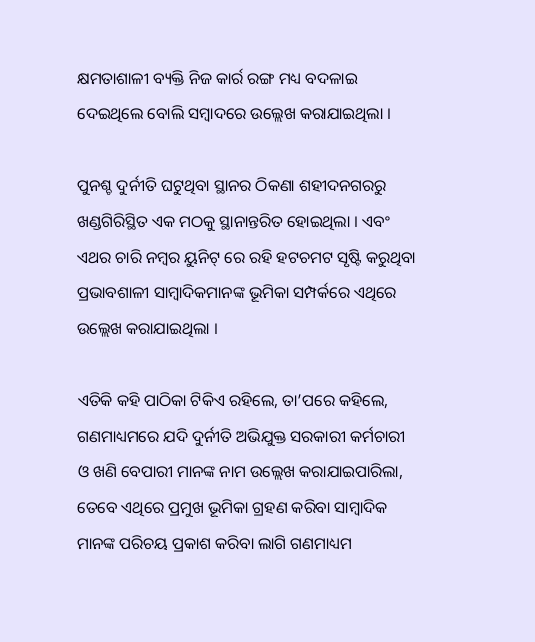କ୍ଷମତାଶାଳୀ ବ୍ୟକ୍ତି ନିଜ କାର୍ର ରଙ୍ଗ ମଧ୍ୟ ବଦଳାଇ ଦେଇଥିଲେ ବୋଲି ସମ୍ବାଦରେ ଉଲ୍ଲେଖ କରାଯାଇଥିଲା ।

ପୁନଶ୍ଚ ଦୁର୍ନୀତି ଘଟୁଥିବା ସ୍ଥାନର ଠିକଣା ଶହୀଦନଗରରୁ ଖଣ୍ଡଗିରିସ୍ଥିତ ଏକ ମଠକୁ ସ୍ଥାନାନ୍ତରିତ ହୋଇଥିଲା । ଏବଂ ଏଥର ଚାରି ନମ୍ବର ୟୁନିଟ୍ ରେ ରହି ହଟଚମଟ ସୃଷ୍ଟି କରୁଥିବା ପ୍ରଭାବଶାଳୀ ସାମ୍ବାଦିକମାନଙ୍କ ଭୂମିକା ସମ୍ପର୍କରେ ଏଥିରେ ଉଲ୍ଲେଖ କରାଯାଇଥିଲା ।

ଏତିକି କହି ପାଠିକା ଟିକିଏ ରହିଲେ, ତା’ପରେ କହିଲେ, ଗଣମାଧ୍ୟମରେ ଯଦି ଦୁର୍ନୀତି ଅଭିଯୁକ୍ତ ସରକାରୀ କର୍ମଚାରୀ ଓ ଖଣି ବେପାରୀ ମାନଙ୍କ ନାମ ଉଲ୍ଲେଖ କରାଯାଇପାରିଲା, ତେବେ ଏଥିରେ ପ୍ରମୁଖ ଭୂମିକା ଗ୍ରହଣ କରିବା ସାମ୍ବାଦିକ ମାନଙ୍କ ପରିଚୟ ପ୍ରକାଶ କରିବା ଲାଗି ଗଣମାଧ୍ୟମ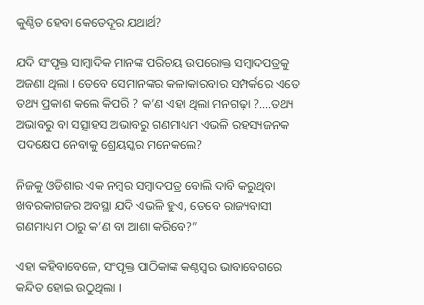କୁଣ୍ଠିତ ହେବା କେତେଦୂର ଯଥାର୍ଥ?

ଯଦି ସଂପୃକ୍ତ ସାମ୍ବାଦିକ ମାନଙ୍କ ପରିଚୟ ଉପରୋକ୍ତ ସମ୍ବାଦପତ୍ରକୁ ଅଜଣା ଥିଲା । ତେବେ ସେମାନଙ୍କର କଳାକାରବାର ସମ୍ପର୍କରେ ଏତେ ତଥ୍ୟ ପ୍ରକାଶ କଲେ କିପରି ? କ’ଣ ଏହା ଥିଲା ମନଗଢ଼ା ?….ତଥ୍ୟ ଅଭାବରୁ ବା ସତ୍ସାହସ ଅଭାବରୁ ଗଣମାଧ୍ୟମ ଏଭଳି ରହସ୍ୟଜନକ ପଦକ୍ଷେପ ନେବାକୁ ଶ୍ରେୟସ୍କର ମନେକଲେ?

ନିଜକୁ ଓଡିଶାର ଏକ ନମ୍ବର ସମ୍ବାଦପତ୍ର ବୋଲି ଦାବି କରୁଥିବା ଖବରକାଗଜର ଅବସ୍ଥା ଯଦି ଏଭଳି ହୁଏ, ତେବେ ରାଜ୍ୟବାସୀ ଗଣମାଧ୍ୟମ ଠାରୁ କ’ଣ ବା ଆଶା କରିବେ?”

ଏହା କହିବାବେଳେ, ସଂପୃକ୍ତ ପାଠିକାଙ୍କ କଣ୍ଠସ୍ୱର ଭାବାବେଗରେ କନ୍ଦିତ ହୋଇ ଉଠୁଥିଲା ।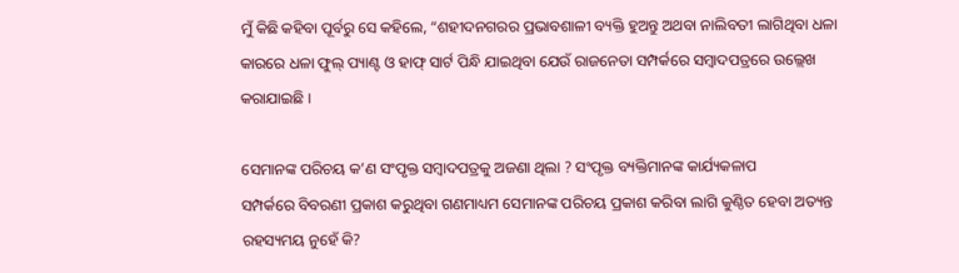ମୁଁ କିଛି କହିବା ପୂର୍ବରୁ ସେ କହିଲେ, “ଶହୀଦନଗରର ପ୍ରଭାବଶାଳୀ ବ୍ୟକ୍ତି ହୁଅନ୍ତୁ ଅଥବା ନାଲିବତୀ ଲାଗିଥିବା ଧଳା କାରରେ ଧଳା ଫୁଲ୍ ପ୍ୟାଣ୍ଟ ଓ ହାଫ୍ ସାର୍ଟ ପିନ୍ଧି ଯାଇଥିବା ଯେଉଁ ରାଜନେତା ସମ୍ପର୍କରେ ସମ୍ବାଦପତ୍ରରେ ଉଲ୍ଲେଖ କରାଯାଇଛି ।

ସେମାନଙ୍କ ପରିଚୟ କ’ଣ ସଂପୃକ୍ତ ସମ୍ବାଦପତ୍ରକୁ ଅଜଣା ଥିଲା ? ସଂପୃକ୍ତ ବ୍ୟକ୍ତିମାନଙ୍କ କାର୍ଯ୍ୟକଳାପ
ସମ୍ପର୍କରେ ବିବରଣୀ ପ୍ରକାଶ କରୁଥିବା ଗଣମାଧ୍ୟମ ସେମାନଙ୍କ ପରିଚୟ ପ୍ରକାଶ କରିବା ଲାଗି କୁଣ୍ଠିତ ହେବା ଅତ୍ୟନ୍ତ ରହସ୍ୟମୟ ନୁହେଁ କି?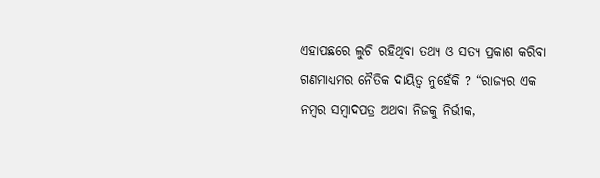ଏହାପଛରେ ଲୁଚି ରହିଥିବା ତଥ୍ୟ ଓ ସତ୍ୟ ପ୍ରକାଶ କରିବା ଗଣମାଧ୍ୟମର ନୈତିକ ଦାୟିତ୍ୱ ନୁହେଁକି ? “ରାଜ୍ୟର ଏକ ନମ୍ବର ସମ୍ବାଦପତ୍ର ଅଥବା ନିଜକୁ ନିର୍ଭୀକ,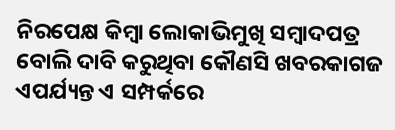ନିରପେକ୍ଷ କିମ୍ବା ଲୋକାଭିମୁଖି ସମ୍ବାଦପତ୍ର ବୋଲି ଦାବି କରୁଥିବା କୌଣସି ଖବରକାଗଜ ଏପର୍ଯ୍ୟନ୍ତ ଏ ସମ୍ପର୍କରେ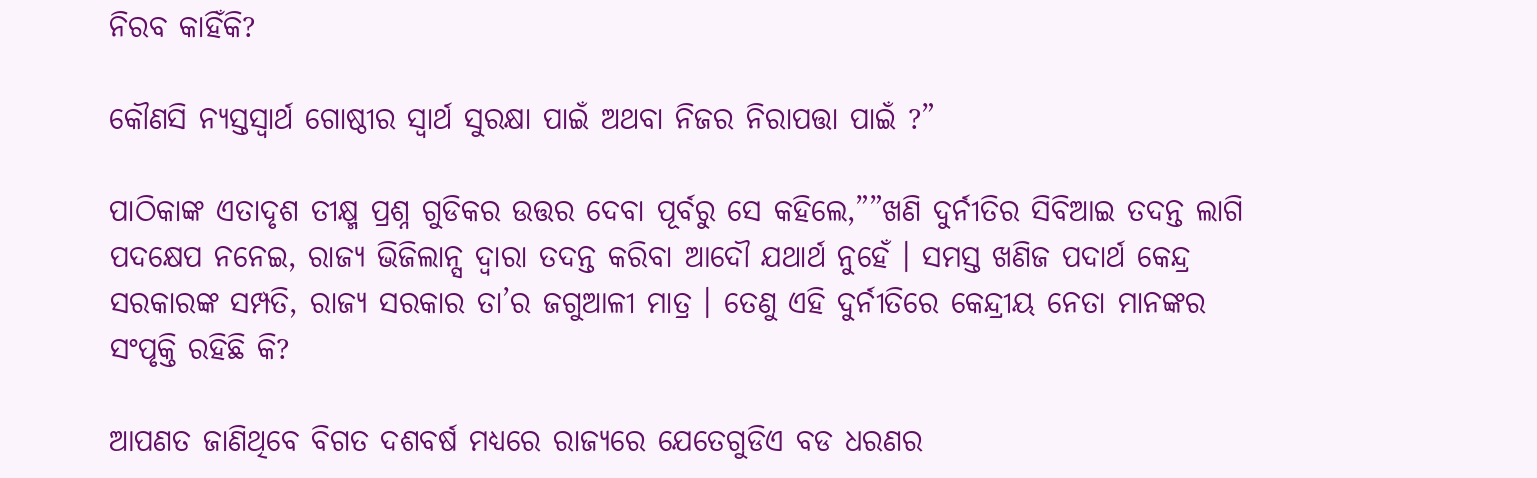ନିରବ କାହିଁକି?

କୌଣସି ନ୍ୟସ୍ତସ୍ୱାର୍ଥ ଗୋଷ୍ଠୀର ସ୍ୱାର୍ଥ ସୁରକ୍ଷା ପାଇଁ ଅଥବା ନିଜର ନିରାପତ୍ତା ପାଇଁ ?”

ପାଠିକାଙ୍କ ଏତାଦୃଶ ତୀକ୍ଷ୍ମ ପ୍ରଶ୍ନ ଗୁଡିକର ଉତ୍ତର ଦେବା ପୂର୍ବରୁ ସେ କହିଲେ,””ଖଣି ଦୁର୍ନୀତିର ସିବିଆଇ ତଦନ୍ତ ଲାଗି ପଦକ୍ଷେପ ନନେଇ, ରାଜ୍ୟ ଭିଜିଲାନ୍ସ ଦ୍ୱାରା ତଦନ୍ତ କରିବା ଆଦୌ ଯଥାର୍ଥ ନୁହେଁ । ସମସ୍ତ ଖଣିଜ ପଦାର୍ଥ କେନ୍ଦ୍ର ସରକାରଙ୍କ ସମ୍ପତି, ରାଜ୍ୟ ସରକାର ତା’ର ଜଗୁଆଳୀ ମାତ୍ର । ତେଣୁ ଏହି ଦୁର୍ନୀତିରେ କେନ୍ଦ୍ରୀୟ ନେତା ମାନଙ୍କର ସଂପୃକ୍ତି ରହିଛି କି?

ଆପଣତ ଜାଣିଥିବେ ବିଗତ ଦଶବର୍ଷ ମଧ୍ୟରେ ରାଜ୍ୟରେ ଯେତେଗୁଡିଏ ବଡ ଧରଣର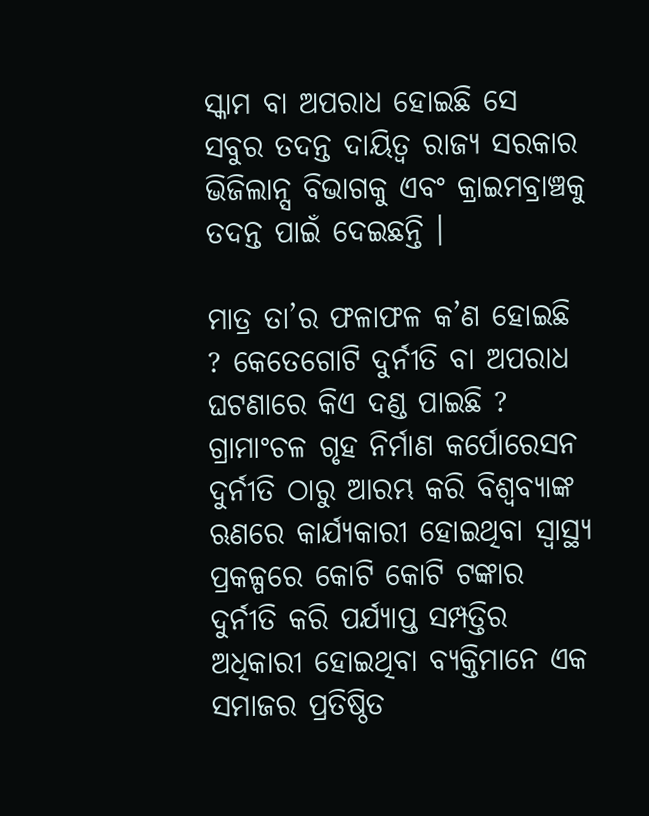ସ୍କାମ ବା ଅପରାଧ ହୋଇଛି ସେ ସବୁର ତଦନ୍ତ ଦାୟିତ୍ୱ ରାଜ୍ୟ ସରକାର ଭିଜିଲାନ୍ସ ବିଭାଗକୁ ଏବଂ କ୍ରାଇମବ୍ରାଞ୍ଚକୁ ତଦନ୍ତ ପାଇଁ ଦେଇଛନ୍ତି ।

ମାତ୍ର ତା’ର ଫଳାଫଳ କ’ଣ ହୋଇଛି ? କେତେଗୋଟି ଦୁର୍ନୀତି ବା ଅପରାଧ ଘଟଣାରେ କିଏ ଦଣ୍ଡ ପାଇଛି ? ଗ୍ରାମାଂଚଳ ଗୃହ ନିର୍ମାଣ କର୍ପୋରେସନ ଦୁର୍ନୀତି ଠାରୁ ଆରମ୍ଭ କରି ବିଶ୍ୱବ୍ୟାଙ୍କ ଋଣରେ କାର୍ଯ୍ୟକାରୀ ହୋଇଥିବା ସ୍ୱାସ୍ଥ୍ୟ ପ୍ରକଳ୍ପରେ କୋଟି କୋଟି ଟଙ୍କାର ଦୁର୍ନୀତି କରି ପର୍ଯ୍ୟାପ୍ତ ସମ୍ପତ୍ତିର ଅଧିକାରୀ ହୋଇଥିବା ବ୍ୟକ୍ତିମାନେ ଏକ ସମାଜର ପ୍ରତିଷ୍ଠିତ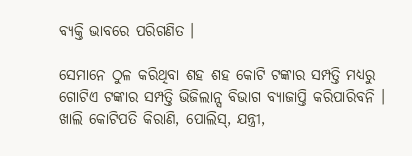ବ୍ୟକ୍ତି ଭାବରେ ପରିଗଣିତ ।

ସେମାନେ ଠୁଳ କରିଥିବା ଶହ ଶହ କୋଟି ଟଙ୍କାର ସମ୍ପତ୍ତି ମଧ୍ୟରୁ ଗୋଟିଏ ଟଙ୍କାର ସମ୍ପତ୍ତି ଭିଜିଲାନ୍ସ ବିଭାଗ ବ୍ୟାଜାପ୍ତି କରିପାରିବନି । ଖାଲି କୋଟିପତି କିରାଣି, ପୋଲିସ୍, ଯନ୍ତ୍ରୀ,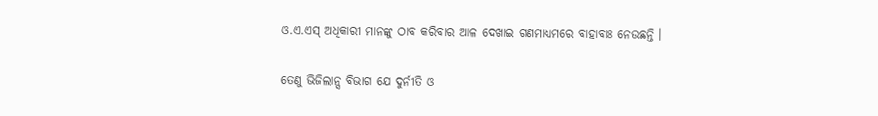ଓ.ଏ.ଏସ୍ ଅଧିକାରୀ ମାନଙ୍କୁ ଠାବ କରିବାର ଆଳ ଦେଖାଇ ଗଣମାଧ୍ୟମରେ ବାହାବାଃ ନେଉଛନ୍ତି ।

ତେଣୁ ଭିଜିଲାନ୍ସ ବିଭାଗ ଯେ ଦୁର୍ନୀତି ଓ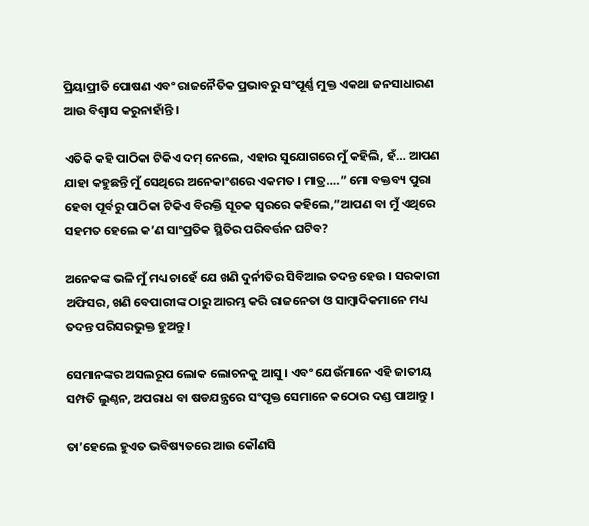ପ୍ରିୟାପ୍ରୀତି ପୋଷଣ ଏବଂ ରାଜନୈତିକ ପ୍ରଭାବରୁ ସଂପୂର୍ଣ୍ଣ ମୁକ୍ତ ଏକଥା ଜନସାଧାରଣ ଆଉ ବିଶ୍ୱାସ କରୁନାହାଁନ୍ତି ।

ଏତିକି କହି ପାଠିକା ଟିକିଏ ଦମ୍ ନେଲେ, ଏହାର ସୁଯୋଗରେ ମୁଁ କହିଲି, ହଁ… ଆପଣ ଯାହା କହୁଛନ୍ତି ମୁଁ ସେଥିରେ ଅନେକାଂଶରେ ଏକମତ । ମାତ୍ର….” ମୋ ବକ୍ତବ୍ୟ ପୁରା ହେବା ପୂର୍ବରୁ ପାଠିକା ଟିକିଏ ବିରକ୍ତି ସୂଚକ ସ୍ୱରରେ କହିଲେ,”ଆପଣ ବା ମୁଁ ଏଥିରେ ସହମତ ହେଲେ କ’ଣ ସାଂପ୍ରତିକ ସ୍ଥିତିର ପରିବର୍ତ୍ତନ ଘଟିବ?

ଅନେକଙ୍କ ଭଳି ମୁଁ ମଧ୍ୟ ଚାହେଁ ଯେ ଖଣି ଦୁର୍ନୀତିର ସିବିଆଇ ତଦନ୍ତ ହେଉ । ସରକାରୀ ଅଫିସର, ଖଣି ବେପାରୀଙ୍କ ଠାରୁ ଆରମ୍ଭ କରି ରାଜନେତା ଓ ସାମ୍ବାଦିକମାନେ ମଧ୍ୟ ତଦନ୍ତ ପରିସରଭୁକ୍ତ ହୁଅନ୍ତୁ ।

ସେମାନଙ୍କର ଅସଲରୂପ ଲୋକ ଲୋଚନକୁ ଆସୁ । ଏବଂ ଯେଉଁମାନେ ଏହି ଜାତୀୟ ସମ୍ପତି ଲୁଣ୍ଠନ, ଅପରାଧ ବା ଷଡଯନ୍ତ୍ରରେ ସଂପୃକ୍ତ ସେମାନେ କଠୋର ଦଣ୍ଡ ପାଆନ୍ତୁ ।

ତା’ହେଲେ ହୁଏତ ଭବିଷ୍ୟତରେ ଆଉ କୌଣସି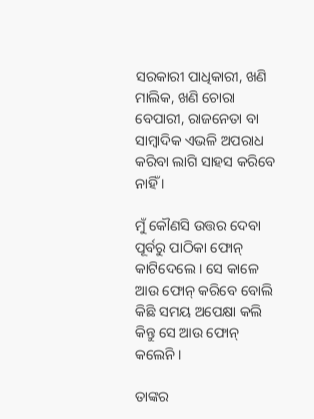ସରକାରୀ ପାଧିକାରୀ, ଖଣି ମାଲିକ, ଖଣି ଚୋରା
ବେପାରୀ, ରାଜନେତା ବା ସାମ୍ବାଦିକ ଏଭଳି ଅପରାଧ କରିବା ଲାଗି ସାହସ କରିବେ ନାହିଁ ।

ମୁଁ କୌଣସି ଉତ୍ତର ଦେବା ପୂର୍ବରୁ ପାଠିକା ଫୋନ୍ କାଟିଦେଲେ । ସେ କାଳେ ଆଉ ଫୋନ୍ କରିବେ ବୋଲି କିଛି ସମୟ ଅପେକ୍ଷା କଲି କିନ୍ତୁ ସେ ଆଉ ଫୋନ୍ କଲେନି ।

ତାଙ୍କର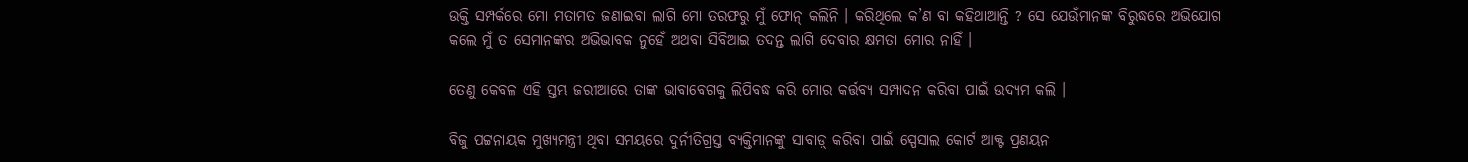ଉକ୍ତି ସମ୍ପର୍କରେ ମୋ ମତାମତ ଜଣାଇବା ଲାଗି ମୋ ତରଫରୁ ମୁଁ ଫୋନ୍ କଲିନି । କରିଥିଲେ କ’ଣ ବା କହିଥାଆନ୍ତି ? ସେ ଯେଉଁମାନଙ୍କ ବିରୁଦ୍ଧରେ ଅଭିଯୋଗ କଲେ ମୁଁ ତ ସେମାନଙ୍କର ଅଭିଭାବକ ନୁହେଁ ଅଥବା ସିବିଆଇ ତଦନ୍ତ ଲାଗି ଦେବାର କ୍ଷମତା ମୋର ନାହିଁ ।

ତେଣୁ କେବଳ ଏହି ସ୍ତମ୍ଭ ଜରୀଆରେ ତାଙ୍କ ଭାବାବେଗକୁ ଲିପିବଦ୍ଧ କରି ମୋର କର୍ତ୍ତବ୍ୟ ସମ୍ପାଦନ କରିବା ପାଇଁ ଉଦ୍ୟମ କଲି ।

ବିଜୁ ପଟ୍ଟନାୟକ ମୁଖ୍ୟମନ୍ତ୍ରୀ ଥିବା ସମୟରେ ଦୁର୍ନୀତିଗ୍ରସ୍ତ ବ୍ୟକ୍ତିମାନଙ୍କୁ ସାବାଡ଼୍ କରିବା ପାଇଁ ସ୍ପେସାଲ କୋର୍ଟ ଆକ୍ଟ ପ୍ରଣୟନ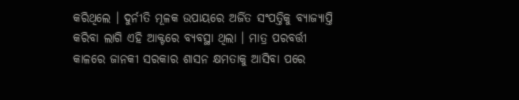କରିଥିଲେ । ଦୁର୍ନୀତି ମୂଳକ ଉପାୟରେ ଅର୍ଜିତ ସଂପତ୍ତିକୁ ବ୍ୟାଜ୍ୟାପ୍ତି କରିବା ଲାଗି ଏହି ଆକ୍ଟରେ ବ୍ୟବସ୍ଥା ଥିଲା । ମାତ୍ର ପରବର୍ତ୍ତୀ କାଳରେ ଜାନକୀ ସରକାର ଶାସନ କ୍ଷମତାକୁ ଆସିବା ପରେ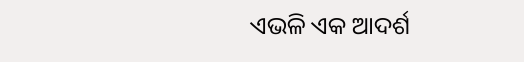ଏଭଳି ଏକ ଆଦର୍ଶ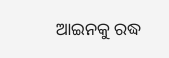ଆଇନକୁ ରଦ୍ଧ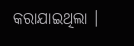କରାଯାଇଥିଲା ।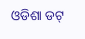ଓଡିଶା ଡଟ୍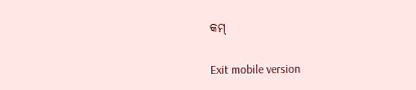କମ୍

Exit mobile version